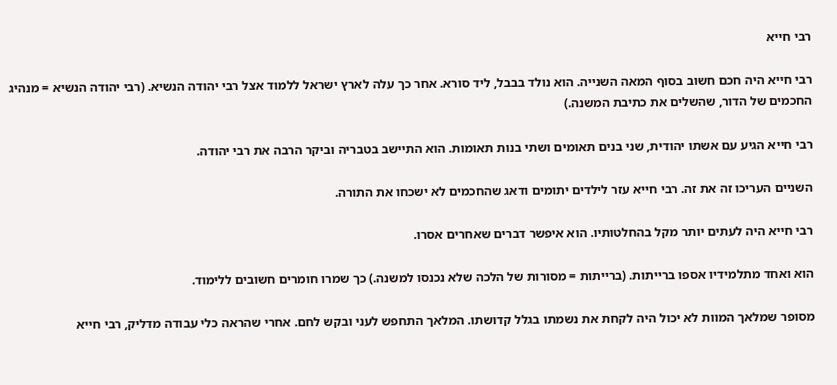רבי חייא

רבי חייא היה חכם חשוב בסוף המאה השנייה. הוא נולד בבבל, ליד סורא. אחר כך עלה לארץ ישראל ללמוד אצל רבי יהודה הנשיא. (רבי יהודה הנשיא = מנהיג החכמים של הדור, שהשלים את כתיבת המשנה.)

רבי חייא הגיע עם אשתו יהודית, שני בנים תאומים ושתי בנות תאומות. הוא התיישב בטבריה וביקר הרבה את רבי יהודה.

השניים העריכו זה את זה. רבי חייא עזר לילדים יתומים ודאג שהחכמים לא ישכחו את התורה.

רבי חייא היה לעתים יותר מקל בהחלטותיו. הוא איפשר דברים שאחרים אסרו.

הוא ואחד מתלמידיו אספו ברייתות. (ברייתות = מסורות של הלכה שלא נכנסו למשנה.) כך שמרו חומרים חשובים ללימוד.

מסופר שמלאך המוות לא יכול היה לקחת את נשמתו בגלל קדושתו. המלאך התחפש לעני ובקש לחם. אחרי שהראה כלי עבודה מדליק, רבי חייא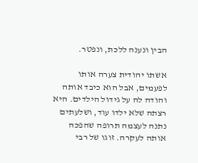הבין ונענה ללכת, ונפטר.

אשתו יהודית צערה אותו לפעמים, אבל הוא כיבד אותה והודה לה על גידול הילדים. היא רצתה שלא ילדו עוד, ושלעתים נתנה לעצמה תרופה שהפכה אותה לעקרה. זוגו של רבי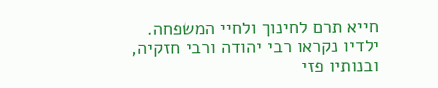חייא תרם לחינוך ולחיי המשפחה. ילדיו נקראו רבי יהודה ורבי חזקיה, ובנותיו פזי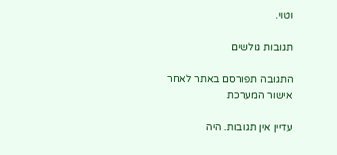וטוי.

תגובות גולשים

התגובה תפורסם באתר לאחר אישור המערכת

עדיין אין תגובות. היה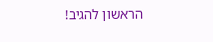הראשון להגיב!